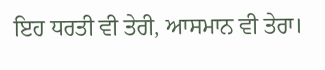ਇਹ ਧਰਤੀ ਵੀ ਤੇਰੀ, ਆਸਮਾਨ ਵੀ ਤੇਰਾ।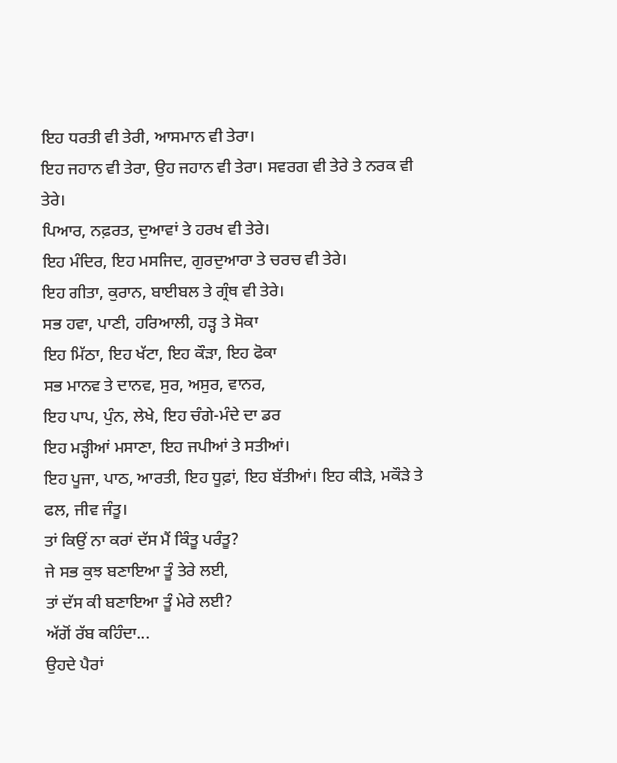ਇਹ ਧਰਤੀ ਵੀ ਤੇਰੀ, ਆਸਮਾਨ ਵੀ ਤੇਰਾ।
ਇਹ ਜਹਾਨ ਵੀ ਤੇਰਾ, ਉਹ ਜਹਾਨ ਵੀ ਤੇਰਾ। ਸਵਰਗ ਵੀ ਤੇਰੇ ਤੇ ਨਰਕ ਵੀ ਤੇਰੇ।
ਪਿਆਰ, ਨਫ਼ਰਤ, ਦੁਆਵਾਂ ਤੇ ਹਰਖ ਵੀ ਤੇਰੇ।
ਇਹ ਮੰਦਿਰ, ਇਹ ਮਸਜਿਦ, ਗੁਰਦੁਆਰਾ ਤੇ ਚਰਚ ਵੀ ਤੇਰੇ।
ਇਹ ਗੀਤਾ, ਕੁਰਾਨ, ਬਾਈਬਲ ਤੇ ਗ੍ਰੰਥ ਵੀ ਤੇਰੇ।
ਸਭ ਹਵਾ, ਪਾਣੀ, ਹਰਿਆਲੀ, ਹੜ੍ਹ ਤੇ ਸੋਕਾ
ਇਹ ਮਿੱਠਾ, ਇਹ ਖੱਟਾ, ਇਹ ਕੌੜਾ, ਇਹ ਫੋਕਾ
ਸਭ ਮਾਨਵ ਤੇ ਦਾਨਵ, ਸੁਰ, ਅਸੁਰ, ਵਾਨਰ,
ਇਹ ਪਾਪ, ਪੁੰਨ, ਲੇਖੇ, ਇਹ ਚੰਗੇ-ਮੰਦੇ ਦਾ ਡਰ
ਇਹ ਮੜ੍ਹੀਆਂ ਮਸਾਣਾ, ਇਹ ਜਪੀਆਂ ਤੇ ਸਤੀਆਂ।
ਇਹ ਪੂਜਾ, ਪਾਠ, ਆਰਤੀ, ਇਹ ਧੂਫ਼ਾਂ, ਇਹ ਬੱਤੀਆਂ। ਇਹ ਕੀੜੇ, ਮਕੌੜੇ ਤੇ ਫਲ, ਜੀਵ ਜੰਤੂ।
ਤਾਂ ਕਿਉਂ ਨਾ ਕਰਾਂ ਦੱਸ ਮੈਂ ਕਿੰਤੂ ਪਰੰਤੂ?
ਜੇ ਸਭ ਕੁਝ ਬਣਾਇਆ ਤੂੰ ਤੇਰੇ ਲਈ,
ਤਾਂ ਦੱਸ ਕੀ ਬਣਾਇਆ ਤੂੰ ਮੇਰੇ ਲਈ?
ਅੱਗੋਂ ਰੱਬ ਕਹਿੰਦਾ...
ਉਹਦੇ ਪੈਰਾਂ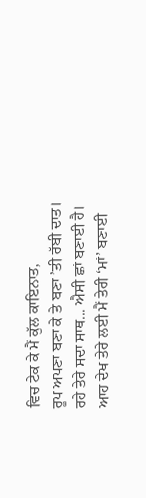ਵਿਚ ਟੇਕ ਕੇ ਮੈਂ ਕੁੱਲ ਕਾਇਨਾਤ,
ਰੂਪ ਅਪਣਾ ਬਣਾ ਕੇ ਤੇ ਬਣਾ ’ਤੀ ਰੱਬੀ ਦਾਤ।
ਰਹੇ ਤੇਰੇ ਸਦਾ ਸਾਥ... ਐਸੀ ਛਾਂ ਬਣਾਈ ਹੈ।
ਆਹ ਦੇਖ ਤੇਰੇ ਲਈ ਮੈਂ ਤੇਰੀ ‘ਮਾਂ’ ਬਣਾਈ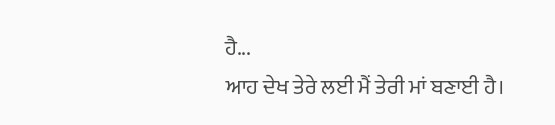ਹੈ...
ਆਹ ਦੇਖ ਤੇਰੇ ਲਈ ਮੈਂ ਤੇਰੀ ਮਾਂ ਬਣਾਈ ਹੈ।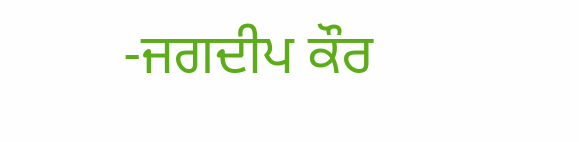-ਜਗਦੀਪ ਕੌਰ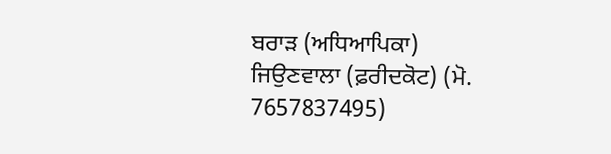ਬਰਾੜ (ਅਧਿਆਪਿਕਾ)
ਜਿਉਣਵਾਲਾ (ਫ਼ਰੀਦਕੋਟ) (ਮੋ. 7657837495)